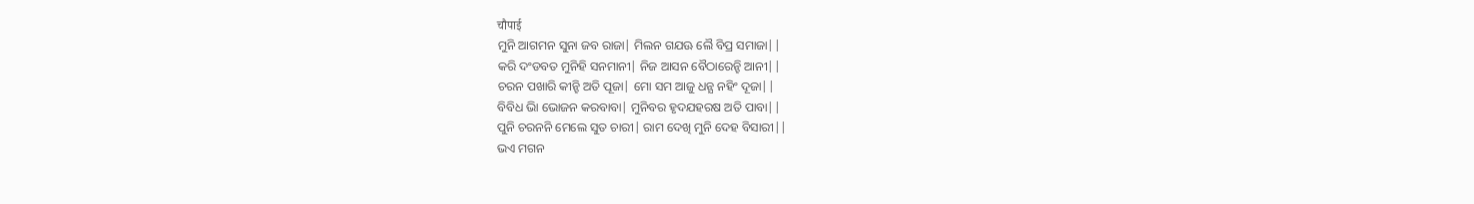चौपाई
ମୁନି ଆଗମନ ସୁନା ଜବ ରାଜା| ମିଲନ ଗଯଊ ଲୈ ବିପ୍ର ସମାଜା||
କରି ଦଂଡବତ ମୁନିହି ସନମାନୀ| ନିଜ ଆସନ ବୈଠାରେନ୍ହି ଆନୀ||
ଚରନ ପଖାରି କୀନ୍ହି ଅତି ପୂଜା| ମୋ ସମ ଆଜୁ ଧନ୍ଯ ନହିଂ ଦୂଜା||
ବିବିଧ ଭାି ଭୋଜନ କରବାବା| ମୁନିବର ହୃଦଯହରଷ ଅତି ପାବା||
ପୁନି ଚରନନି ମେଲେ ସୁତ ଚାରୀ| ରାମ ଦେଖି ମୁନି ଦେହ ବିସାରୀ||
ଭଏ ମଗନ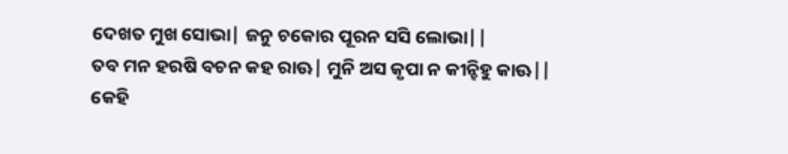ଦେଖତ ମୁଖ ସୋଭା| ଜନୁ ଚକୋର ପୂରନ ସସି ଲୋଭା||
ତବ ମନ ହରଷି ବଚନ କହ ରାଊ| ମୁନି ଅସ କୃପା ନ କୀନ୍ହିହୁ କାଊ||
କେହି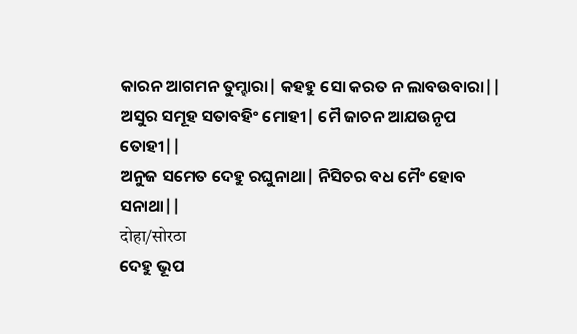କାରନ ଆଗମନ ତୁମ୍ହାରା| କହହୁ ସୋ କରତ ନ ଲାବଉବାରା||
ଅସୁର ସମୂହ ସତାବହିଂ ମୋହୀ| ମୈ ଜାଚନ ଆଯଉନୃପ ତୋହୀ||
ଅନୁଜ ସମେତ ଦେହୁ ରଘୁନାଥା| ନିସିଚର ବଧ ମୈଂ ହୋବ ସନାଥା||
दोहा/सोरठा
ଦେହୁ ଭୂପ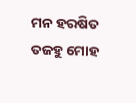ମନ ହରଷିତ ତଜହୁ ମୋହ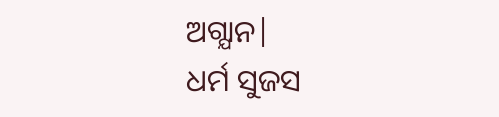ଅଗ୍ଯାନ|
ଧର୍ମ ସୁଜସ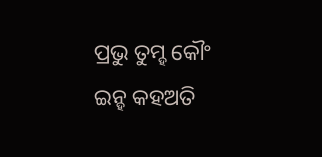ପ୍ରଭୁ ତୁମ୍ହ କୌଂ ଇନ୍ହ କହଅତି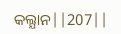କଲ୍ଯାନ||207||